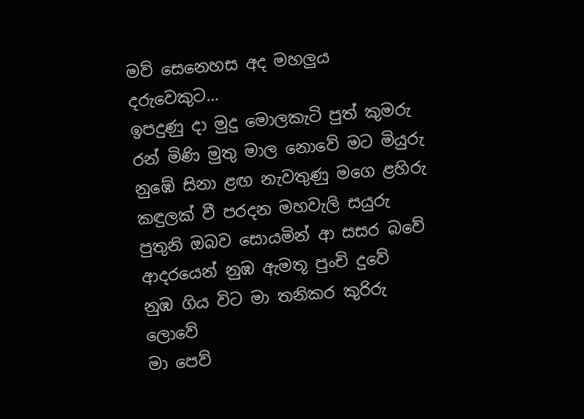මව් සෙනෙහස අද මහලුය දරුවෙකුට…
ඉපදුණු දා මුදු මොලකැටි පුත් කුමරු
රන් මිණි මුතු මාල නොවේ මට මියුරු
නුඹේ සිනා ළඟ නැවතුණු මගෙ ළහිරු
කඳුලක් වී පරදන මහවැලි සයුරු
පුතුනි ඔබව සොයමින් ආ සසර බවේ
ආදරයෙන් නුඹ ඇමතූ පුංචි දුවේ
නුඹ ගිය විට මා තනිකර කුරිරු ලොවේ
මා පෙව්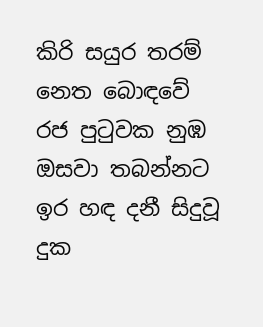කිරි සයුර තරම් නෙත බොඳවේ
රජ පුටුවක නුඹ ඔසවා තබන්නට
ඉර හඳ දනී සිදුවූ දුක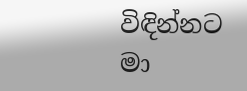විඳින්නට
මා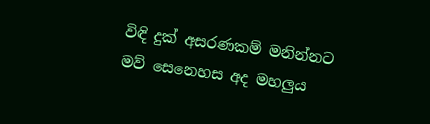විඳි දුක් අසරණකම් මනින්නට
මව් සෙනෙහස අද මහලුය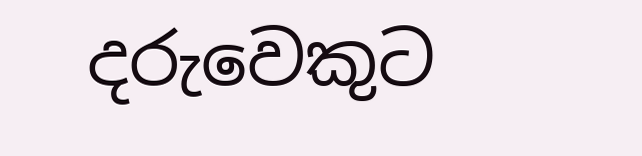දරුවෙකුට